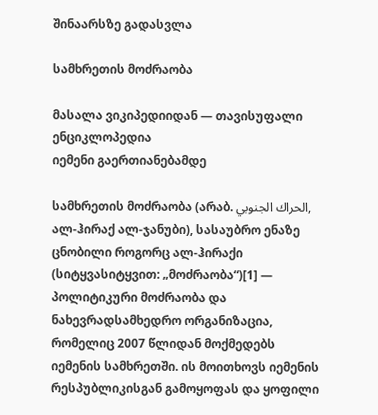შინაარსზე გადასვლა

სამხრეთის მოძრაობა

მასალა ვიკიპედიიდან — თავისუფალი ენციკლოპედია
იემენი გაერთიანებამდე

სამხრეთის მოძრაობა (არაბ. الحراك الجنوبي, ალ-ჰირაქ ალ-ჯანუბი), სასაუბრო ენაზე ცნობილი როგორც ალ-ჰირაქი (სიტყვასიტყვით: „მოძრაობა“)[1] — პოლიტიკური მოძრაობა და ნახევრადსამხედრო ორგანიზაცია, რომელიც 2007 წლიდან მოქმედებს იემენის სამხრეთში. ის მოითხოვს იემენის რესპუბლიკისგან გამოყოფას და ყოფილი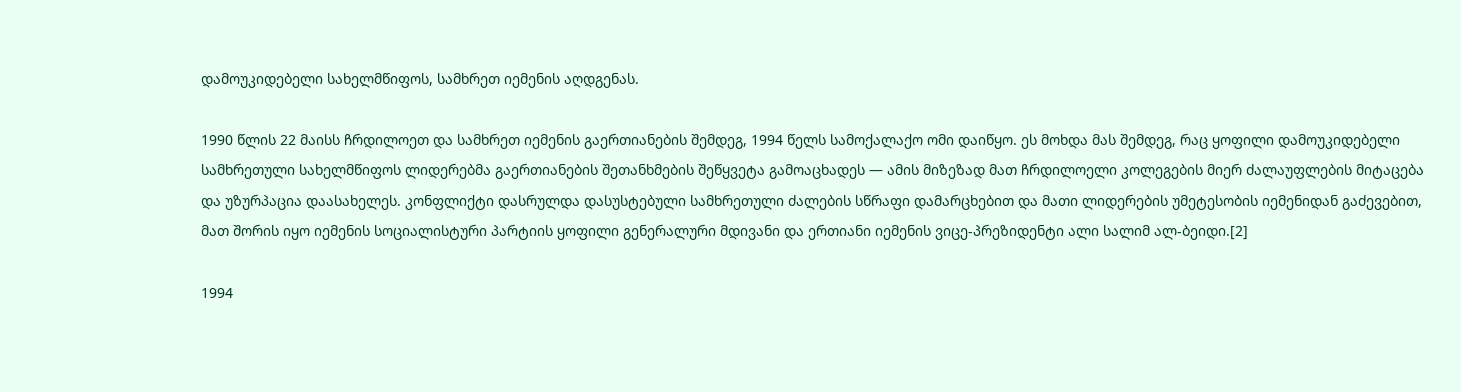დამოუკიდებელი სახელმწიფოს, სამხრეთ იემენის აღდგენას.

1990 წლის 22 მაისს ჩრდილოეთ და სამხრეთ იემენის გაერთიანების შემდეგ, 1994 წელს სამოქალაქო ომი დაიწყო. ეს მოხდა მას შემდეგ, რაც ყოფილი დამოუკიდებელი სამხრეთული სახელმწიფოს ლიდერებმა გაერთიანების შეთანხმების შეწყვეტა გამოაცხადეს — ამის მიზეზად მათ ჩრდილოელი კოლეგების მიერ ძალაუფლების მიტაცება და უზურპაცია დაასახელეს. კონფლიქტი დასრულდა დასუსტებული სამხრეთული ძალების სწრაფი დამარცხებით და მათი ლიდერების უმეტესობის იემენიდან გაძევებით, მათ შორის იყო იემენის სოციალისტური პარტიის ყოფილი გენერალური მდივანი და ერთიანი იემენის ვიცე-პრეზიდენტი ალი სალიმ ალ-ბეიდი.[2]

1994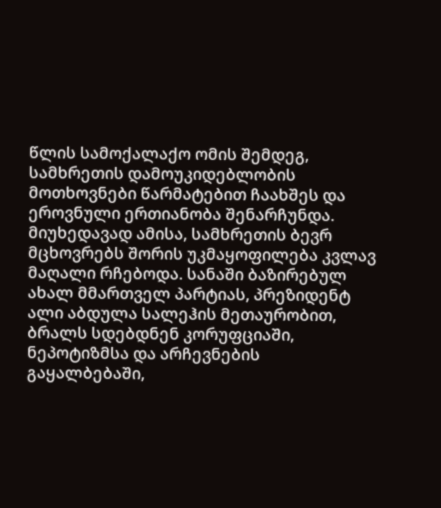წლის სამოქალაქო ომის შემდეგ, სამხრეთის დამოუკიდებლობის მოთხოვნები წარმატებით ჩაახშეს და ეროვნული ერთიანობა შენარჩუნდა. მიუხედავად ამისა, სამხრეთის ბევრ მცხოვრებს შორის უკმაყოფილება კვლავ მაღალი რჩებოდა. სანაში ბაზირებულ ახალ მმართველ პარტიას, პრეზიდენტ ალი აბდულა სალეჰის მეთაურობით, ბრალს სდებდნენ კორუფციაში, ნეპოტიზმსა და არჩევნების გაყალბებაში,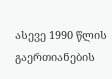ასევე 1990 წლის გაერთიანების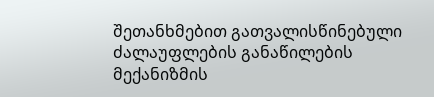შეთანხმებით გათვალისწინებული ძალაუფლების განაწილების მექანიზმის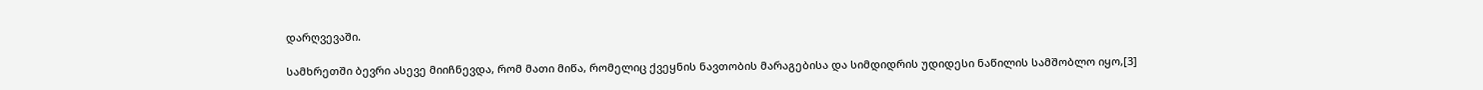დარღვევაში.

სამხრეთში ბევრი ასევე მიიჩნევდა, რომ მათი მიწა, რომელიც ქვეყნის ნავთობის მარაგებისა და სიმდიდრის უდიდესი ნაწილის სამშობლო იყო,[3]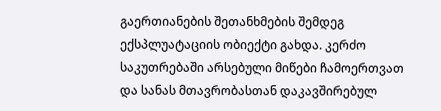გაერთიანების შეთანხმების შემდეგ ექსპლუატაციის ობიექტი გახდა. კერძო საკუთრებაში არსებული მიწები ჩამოერთვათ და სანას მთავრობასთან დაკავშირებულ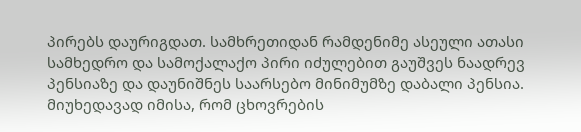პირებს დაურიგდათ. სამხრეთიდან რამდენიმე ასეული ათასი სამხედრო და სამოქალაქო პირი იძულებით გაუშვეს ნაადრევ პენსიაზე და დაუნიშნეს საარსებო მინიმუმზე დაბალი პენსია. მიუხედავად იმისა, რომ ცხოვრების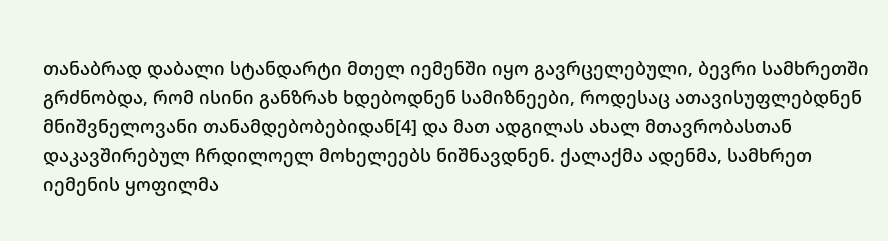თანაბრად დაბალი სტანდარტი მთელ იემენში იყო გავრცელებული, ბევრი სამხრეთში გრძნობდა, რომ ისინი განზრახ ხდებოდნენ სამიზნეები, როდესაც ათავისუფლებდნენ მნიშვნელოვანი თანამდებობებიდან[4] და მათ ადგილას ახალ მთავრობასთან დაკავშირებულ ჩრდილოელ მოხელეებს ნიშნავდნენ. ქალაქმა ადენმა, სამხრეთ იემენის ყოფილმა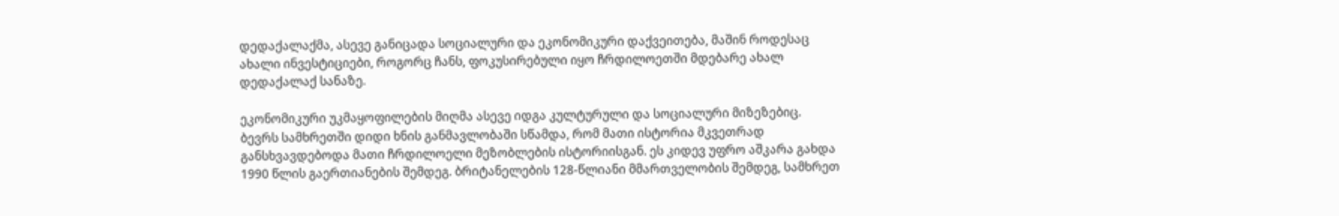დედაქალაქმა, ასევე განიცადა სოციალური და ეკონომიკური დაქვეითება, მაშინ როდესაც ახალი ინვესტიციები, როგორც ჩანს, ფოკუსირებული იყო ჩრდილოეთში მდებარე ახალ დედაქალაქ სანაზე.

ეკონომიკური უკმაყოფილების მიღმა ასევე იდგა კულტურული და სოციალური მიზეზებიც. ბევრს სამხრეთში დიდი ხნის განმავლობაში სწამდა, რომ მათი ისტორია მკვეთრად განსხვავდებოდა მათი ჩრდილოელი მეზობლების ისტორიისგან. ეს კიდევ უფრო აშკარა გახდა 1990 წლის გაერთიანების შემდეგ. ბრიტანელების 128-წლიანი მმართველობის შემდეგ, სამხრეთ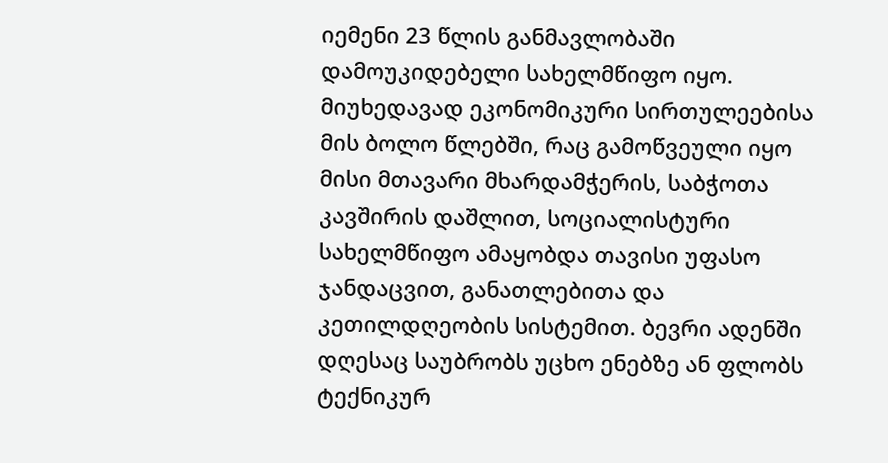იემენი 23 წლის განმავლობაში დამოუკიდებელი სახელმწიფო იყო. მიუხედავად ეკონომიკური სირთულეებისა მის ბოლო წლებში, რაც გამოწვეული იყო მისი მთავარი მხარდამჭერის, საბჭოთა კავშირის დაშლით, სოციალისტური სახელმწიფო ამაყობდა თავისი უფასო ჯანდაცვით, განათლებითა და კეთილდღეობის სისტემით. ბევრი ადენში დღესაც საუბრობს უცხო ენებზე ან ფლობს ტექნიკურ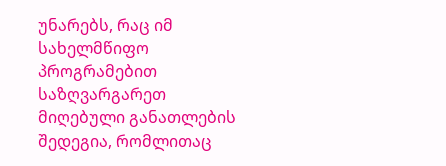უნარებს, რაც იმ სახელმწიფო პროგრამებით საზღვარგარეთ მიღებული განათლების შედეგია, რომლითაც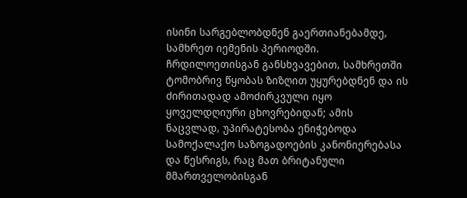ისინი სარგებლობდნენ გაერთიანებამდე, სამხრეთ იემენის პერიოდში. ჩრდილოეთისგან განსხვავებით, სამხრეთში ტომობრივ წყობას ზიზღით უყურებდნენ და ის ძირითადად ამოძირკვული იყო ყოველდღიური ცხოვრებიდან; ამის ნაცვლად, უპირატესობა ენიჭებოდა სამოქალაქო საზოგადოების კანონიერებასა და წესრიგს, რაც მათ ბრიტანული მმართველობისგან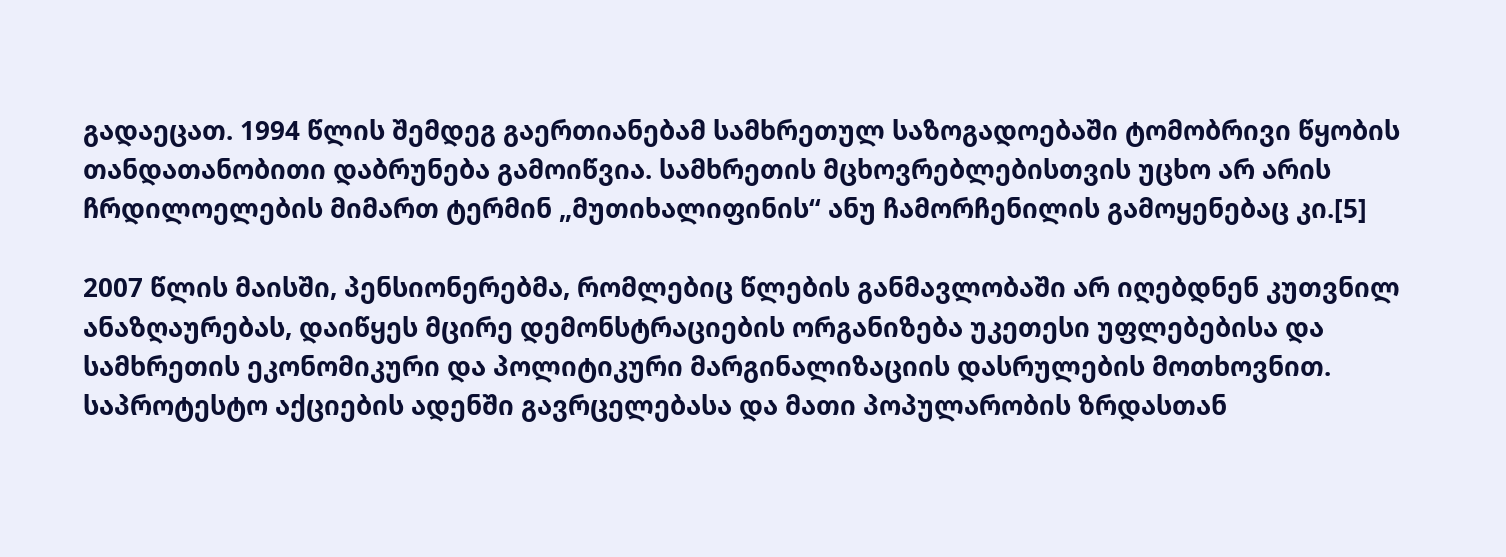გადაეცათ. 1994 წლის შემდეგ გაერთიანებამ სამხრეთულ საზოგადოებაში ტომობრივი წყობის თანდათანობითი დაბრუნება გამოიწვია. სამხრეთის მცხოვრებლებისთვის უცხო არ არის ჩრდილოელების მიმართ ტერმინ „მუთიხალიფინის“ ანუ ჩამორჩენილის გამოყენებაც კი.[5]

2007 წლის მაისში, პენსიონერებმა, რომლებიც წლების განმავლობაში არ იღებდნენ კუთვნილ ანაზღაურებას, დაიწყეს მცირე დემონსტრაციების ორგანიზება უკეთესი უფლებებისა და სამხრეთის ეკონომიკური და პოლიტიკური მარგინალიზაციის დასრულების მოთხოვნით. საპროტესტო აქციების ადენში გავრცელებასა და მათი პოპულარობის ზრდასთან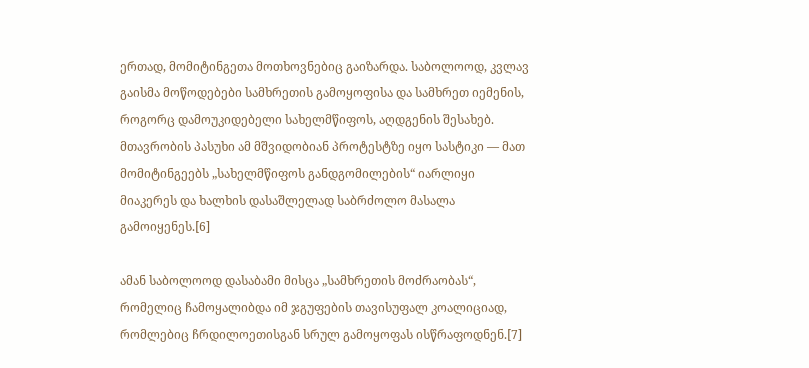ერთად, მომიტინგეთა მოთხოვნებიც გაიზარდა. საბოლოოდ, კვლავ გაისმა მოწოდებები სამხრეთის გამოყოფისა და სამხრეთ იემენის, როგორც დამოუკიდებელი სახელმწიფოს, აღდგენის შესახებ. მთავრობის პასუხი ამ მშვიდობიან პროტესტზე იყო სასტიკი — მათ მომიტინგეებს „სახელმწიფოს განდგომილების“ იარლიყი მიაკერეს და ხალხის დასაშლელად საბრძოლო მასალა გამოიყენეს.[6]

ამან საბოლოოდ დასაბამი მისცა „სამხრეთის მოძრაობას“, რომელიც ჩამოყალიბდა იმ ჯგუფების თავისუფალ კოალიციად, რომლებიც ჩრდილოეთისგან სრულ გამოყოფას ისწრაფოდნენ.[7]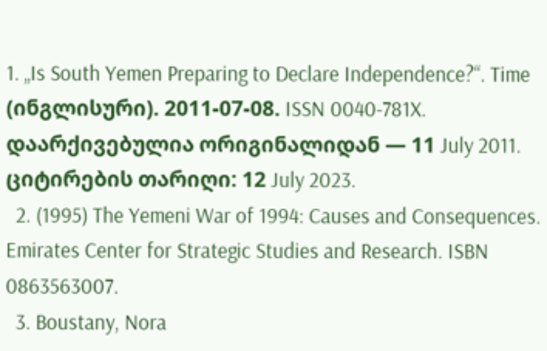1. „Is South Yemen Preparing to Declare Independence?“. Time (ინგლისური). 2011-07-08. ISSN 0040-781X. დაარქივებულია ორიგინალიდან — 11 July 2011. ციტირების თარიღი: 12 July 2023.
  2. (1995) The Yemeni War of 1994: Causes and Consequences. Emirates Center for Strategic Studies and Research. ISBN 0863563007.
  3. Boustany, Nora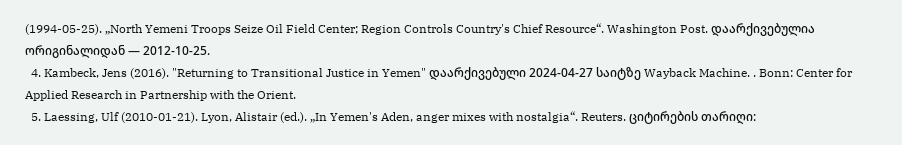(1994-05-25). „North Yemeni Troops Seize Oil Field Center; Region Controls Country's Chief Resource“. Washington Post. დაარქივებულია ორიგინალიდან — 2012-10-25.
  4. Kambeck, Jens (2016). "Returning to Transitional Justice in Yemen" დაარქივებული 2024-04-27 საიტზე Wayback Machine. . Bonn: Center for Applied Research in Partnership with the Orient.
  5. Laessing, Ulf (2010-01-21). Lyon, Alistair (ed.). „In Yemen's Aden, anger mixes with nostalgia“. Reuters. ციტირების თარიღი: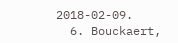2018-02-09.
  6. Bouckaert,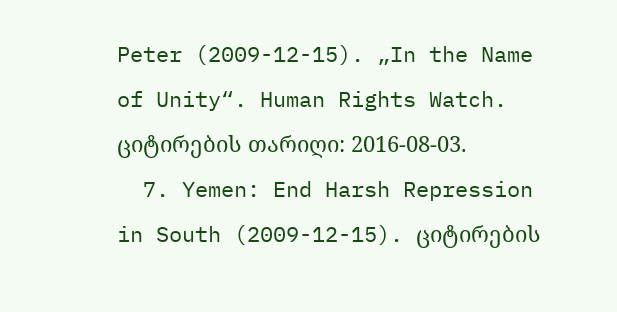Peter (2009-12-15). „In the Name of Unity“. Human Rights Watch. ციტირების თარიღი: 2016-08-03.
  7. Yemen: End Harsh Repression in South (2009-12-15). ციტირების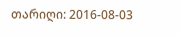თარიღი: 2016-08-03